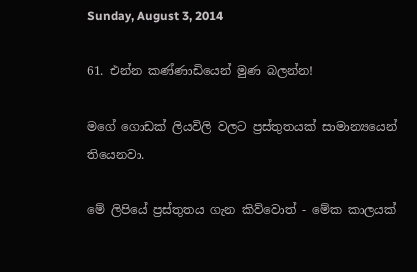Sunday, August 3, 2014

61. එන්න කණ්ණාඩියෙන් මුණ බලන්න!

මගේ ගොඩක් ලියවිලි වලට ප්‍රස්තුතයක් සාමාන්‍යයෙන් තියෙනවා.

මේ ලිපියේ ප්‍රස්තුතය ගැන කිව්වොත් - මේක කාලයක්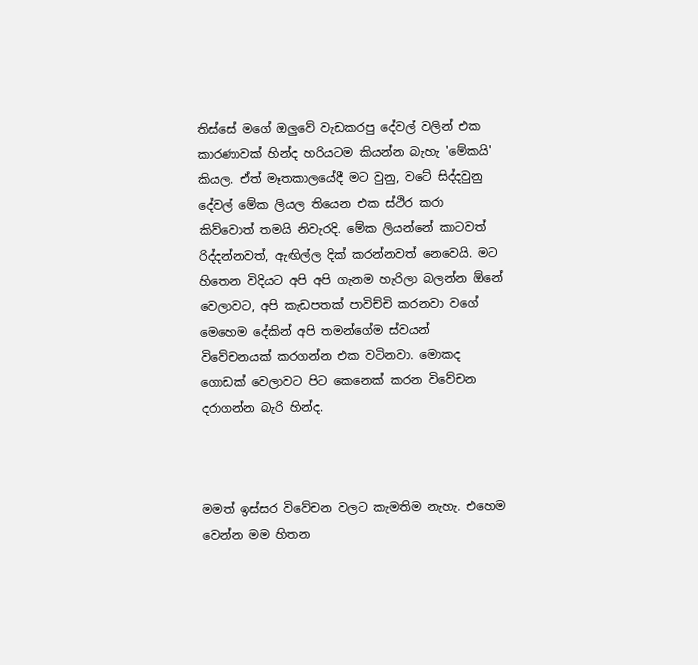තිස්සේ මගේ ඔලුවේ වැඩකරපු දේවල් වලින් එක කාරණාවක් හින්ද හරියටම කියන්න බැහැ 'මේකයි' කියල. ඒත් මෑතකාලයේදී මට වුනු, වටේ සිද්දවුනු දේවල් මේක ලියල තියෙන එක ස්ථිර කරා කිව්වොත් තමයි නිවැරදි. මේක ලියන්නේ කාටවත් රිද්දන්නවත්, ඇඟිල්ල දික් කරන්නවත් නෙවෙයි. මට හිතෙන විදියට අපි අපි ගැනම හැරිලා බලන්න ඕනේ වෙලාවට, අපි කැඩපතක් පාවිච්චි කරනවා වගේ   මෙහෙම දේකින් අපි තමන්ගේම ස්වයන් විවේචනයක් කරගන්න එක වටිනවා. මොකද ගොඩක් වෙලාවට පිට කෙනෙක් කරන විවේචන දරාගන්න බැරි හින්ද.



මමත් ඉස්සර විවේචන වලට කැමතිම නැහැ. එහෙම වෙන්න මම හිතන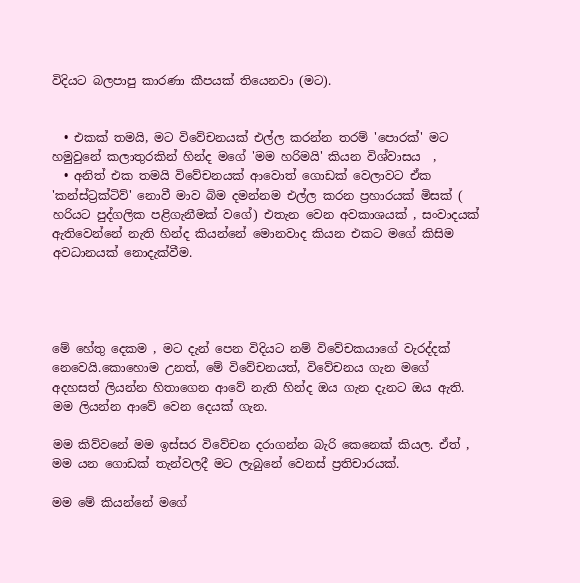විදියට බලපාපු කාරණා කීපයක් තියෙනවා (මට).


  • එකක් තමයි, මට විවේචනයක් එල්ල කරන්න තරම් 'පොරක්' මට හමුවුනේ කලාතුරකින් හින්ද මගේ 'මම හරිමයි' කියන විශ්වාසය  ,
  • අනිත් එක තමයි විවේචනයක් ආවොත් ගොඩක් වෙලාවට ඒක 'කන්ස්ට්‍රක්ටිව්' නොවී මාව බිම දමන්නම එල්ල කරන ප්‍රහාරයක් මිසක් ( හරියට පුද්ගලික පළිගැනීමක් වගේ) එතැන වෙන අවකාශයක් , සංවාදයක් ඇතිවෙන්නේ නැති හින්ද කියන්නේ මොනවාද කියන එකට මගේ කිසිම අවධානයක් නොදැක්වීම.




මේ හේතු දෙකම , මට දැන් පෙන විදියට නම් විවේචකයාගේ වැරද්දක් නෙවෙයි.කොහොම උනත්, මේ විවේචනයත්, විවේචනය ගැන මගේ අදහසත් ලියන්න හිතාගෙන ආවේ නැති හින්ද ඔය ගැන දැනට ඔය ඇති. මම ලියන්න ආවේ වෙන දෙයක් ගැන.

මම කිව්වනේ මම ඉස්සර විවේචන දරාගන්න බැරි කෙනෙක් කියල. ඒත් , මම යන ගොඩක් තැන්වලදී මට ලැබුනේ වෙනස් ප්‍රතිචාරයක්.

මම මේ කියන්නේ මගේ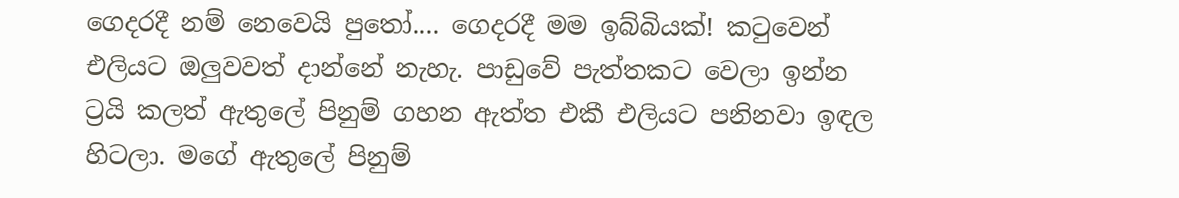ගෙදරදී නම් නෙවෙයි පුතෝ.... ගෙදරදී මම ඉබ්බියක්! කටුවෙන් එලියට ඔලුවවත් දාන්නේ නැහැ. පාඩුවේ පැත්තකට වෙලා ඉන්න ට්‍රයි කලත් ඇතුලේ පිනුම් ගහන ඇත්ත එකී එලියට පනිනවා ඉඳල හිටලා. මගේ ඇතුලේ පිනුම්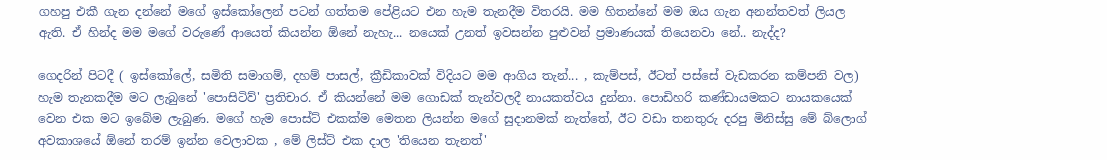ගහපු එකී ගැන දන්නේ මගේ ඉස්කෝලෙන් පටන් ගත්තම පේළියට එන හැම තැනදීම විතරයි. මම හිතන්නේ මම ඔය ගැන අනන්තවත් ලියල ඇති. ඒ හින්ද මම මගේ වරුණේ ආයෙත් කියන්න ඕනේ නැහැ... නයෙක් උනත් ඉවසන්න පුළුවන් ප්‍රමාණයක් තියෙනවා නේ.. නැද්ද?

ගෙදරින් පිටදී ( ඉස්කෝලේ, සමිති සමාගම්, දහම් පාසල්, ක්‍රීඩිකාවක් විදියට මම ආගිය තැන්... , කැම්පස්, ඊටත් පස්සේ වැඩකරන කම්පනි වල) හැම තැනකදීම මට ලැබුනේ 'පොසිටිව්' ප්‍රතිචාර. ඒ කියන්නේ මම ගොඩක් තැන්වලදී නායකත්වය දුන්නා. පොඩිහරි කණ්ඩායමකට නායකයෙක් වෙන එක මට ඉබේම ලැබුණ. මගේ හැම පොස්ට් එකක්ම මෙතන ලියන්න මගේ සුදානමක් නැත්තේ, ඊට වඩා තනතුරු දරපු මිනිස්සු මේ බ්ලොග් අවකාශයේ ඕනේ තරම් ඉන්න වෙලාවක , මේ ලිස්ට් එක දාල 'තියෙන තැනත්'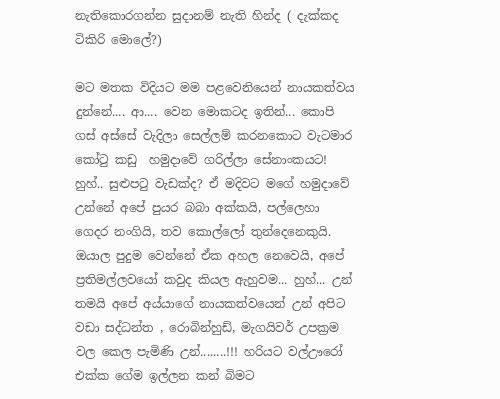නැතිකොරගන්න සුදානම් නැති හින්ද ( දැක්කද ටිකිරි මොලේ?)

මට මතක විදියට මම පළවෙනියෙන් නායකත්වය දුන්නේ.... ආ.... වෙන මොකටද ඉතින්... කොපි ගස් අස්සේ වැදිලා සෙල්ලම් කරනකොට වැටමාර කෝටු කඩු  හමුදාවේ ගරිල්ලා සේනාංකයට! හුහ්.. සුළුපටු වැඩක්ද? ඒ මදිවට මගේ හමුදාවේ උන්නේ අපේ පුයර බබා අක්කයි, පල්ලෙහා ගෙදර නංගියි, තව කොල්ලෝ තුන්දෙනෙකුයි. ඔයාල පුදුම වෙන්නේ ඒක අහල නෙවෙයි, අපේ ප්‍රතිමල්ලවයෝ කවුද කියල ඇහුවම... හුහ්... උන් තමයි අපේ අය්යාගේ නායකත්වයෙන් උන් අපිට වඩා සද්ධන්ත , රොබින්හුඩ්, මැගයිවර් උපක්‍රම වල කෙල පැමිණි උන්........!!! හරියට වල්ඌරෝ එක්ක ගේම ඉල්ලන කන් බිමට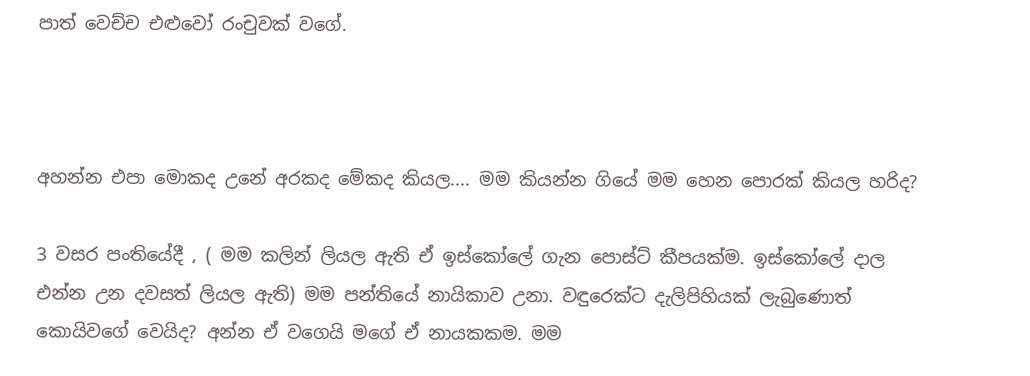පාත් වෙච්ච එළුවෝ රංචුවක් වගේ.



අහන්න එපා මොකද උනේ අරකද මේකද කියල.... මම කියන්න ගියේ මම හෙන පොරක් කියල හරිද?

3 වසර පංතියේදී , ( මම කලින් ලියල ඇති ඒ ඉස්කෝලේ ගැන පොස්ට් කීපයක්ම. ඉස්කෝලේ දාල එන්න උන දවසත් ලියල ඇති) මම පන්තියේ නායිකාව උනා. වඳුරෙක්ට දැලිපිහියක් ලැබුණොත් කොයිවගේ වෙයිද? අන්න ඒ වගෙයි මගේ ඒ නායකකම. මම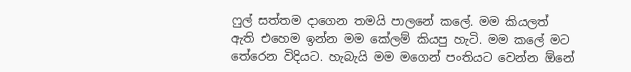ෆුල් සත්තම දාගෙන තමයි පාලනේ කලේ. මම කියලත් ඇති එහෙම ඉන්න මම කේලම් කියපු හැටි. මම කලේ මට තේරෙන විදියට. හැබැයි මම මගෙන් පංතියට වෙන්න ඕනේ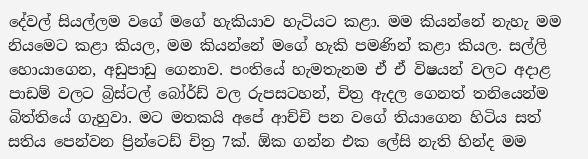දේවල් සියල්ලම වගේ මගේ හැකියාව හැටියට කළා. මම කියන්නේ නැහැ මම නියමෙට කළා කියල, මම කියන්නේ මගේ හැකි පමණින් කළා කියල. සල්ලි හොයාගෙන, අඩුපාඩු ගෙනාව. පංතියේ හැමතැනම ඒ ඒ විෂයන් වලට අදාළ පාඩම් වලට බ්‍රිස්ටල් බෝර්ඩ් වල රුපසටහන්, චිත්‍ර ඇදල ගෙනත් තනියෙන්ම බිත්තියේ ගැහුවා. මට මතකයි අපේ ආච්චි පන වගේ තියාගෙන හිටිය සත් සතිය පෙන්වන ප්‍රින්ටෙඩ් චිත්‍ර 7ක්. ඕක ගන්න එක ලේසි නැති හින්ද මම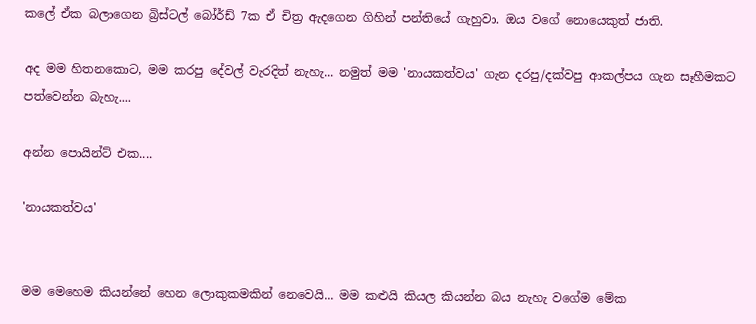කලේ ඒක බලාගෙන බ්‍රිස්ටල් බෝර්ඩ් 7ක ඒ චිත්‍ර ඇදගෙන ගිහින් පන්තියේ ගැහුවා. ඔය වගේ නොයෙකුත් ජාති.

අද මම හිතනකොට, මම කරපු දේවල් වැරදිත් නැහැ... නමුත් මම 'නායකත්වය' ගැන දරපු/දක්වපු ආකල්පය ගැන සෑහීමකට පත්වෙන්න බැහැ....

අන්න පොයින්ට් එක....

'නායකත්වය'


මම මෙහෙම කියන්නේ හෙන ලොකුකමකින් නෙවෙයි... මම කළුයි කියල කියන්න බය නැහැ වගේම මේක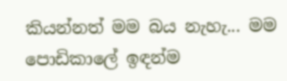කියන්නත් මම බය නැහැ... මම පොඩිකාලේ ඉඳන්ම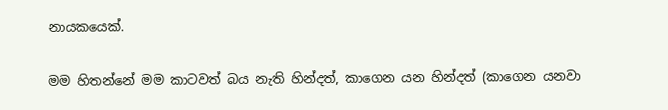නායකයෙක්.

මම හිතන්නේ මම කාටවත් බය නැති හින්දත්, කාගෙන යන හින්දත් (කාගෙන යනවා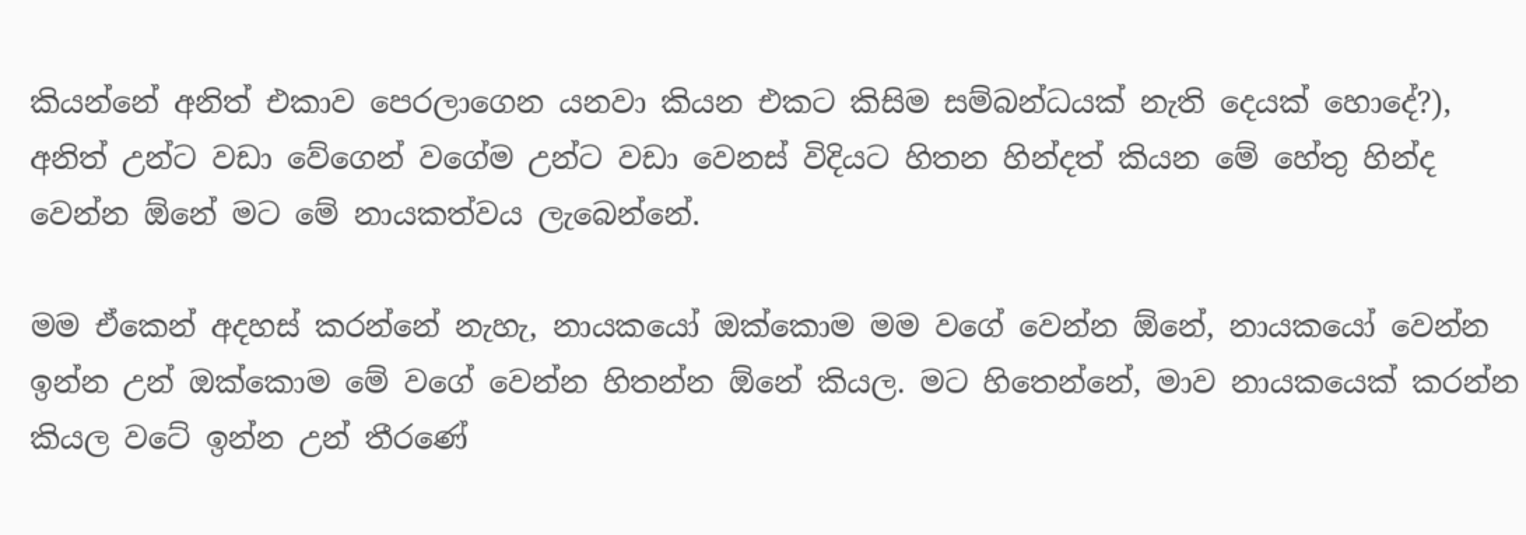කියන්නේ අනිත් එකාව පෙරලාගෙන යනවා කියන එකට කිසිම සම්බන්ධයක් නැති දෙයක් හොදේ?), අනිත් උන්ට වඩා වේගෙන් වගේම උන්ට වඩා වෙනස් විදියට හිතන හින්දත් කියන මේ හේතු හින්ද වෙන්න ඕනේ මට මේ නායකත්වය ලැබෙන්නේ.

මම ඒකෙන් අදහස් කරන්නේ නැහැ, නායකයෝ ඔක්කොම මම වගේ වෙන්න ඕනේ, නායකයෝ වෙන්න ඉන්න උන් ඔක්කොම මේ වගේ වෙන්න හිතන්න ඕනේ කියල. මට හිතෙන්නේ, මාව නායකයෙක් කරන්න කියල වටේ ඉන්න උන් තීරණේ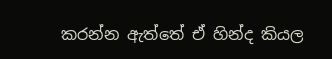කරන්න ඇත්තේ ඒ හින්ද කියල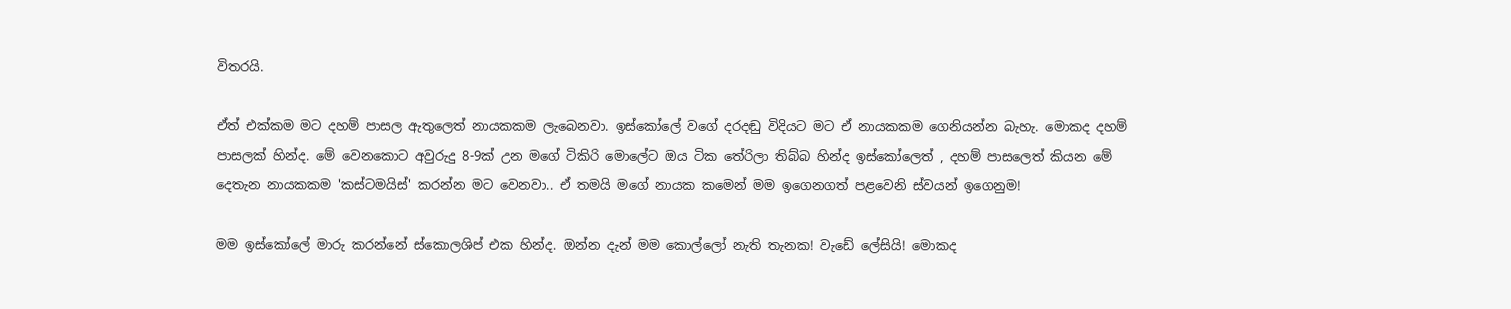විතරයි.

ඒත් එක්කම මට දහම් පාසල ඇතුලෙත් නායකකම ලැබෙනවා. ඉස්කෝලේ වගේ දරදඬු විදියට මට ඒ නායකකම ගෙනියන්න බැහැ. මොකද දහම් පාසලක් හින්ද. මේ වෙනකොට අවුරුදු 8-9ක් උන මගේ ටිකිරි මොලේට ඔය ටික තේරිලා තිබ්බ හින්ද ඉස්කෝලෙත් , දහම් පාසලෙත් කියන මේ දෙතැන නායකකම 'කස්ටමයිස්' කරන්න මට වෙනවා.. ඒ තමයි මගේ නායක කමෙන් මම ඉගෙනගත් පළවෙනි ස්වයන් ඉගෙනුම!

මම ඉස්කෝලේ මාරු කරන්නේ ස්කොලශිප් එක හින්ද. ඔන්න දැන් මම කොල්ලෝ නැති තැනක! වැඩේ ලේසියි! මොකද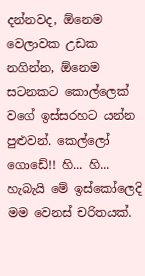දන්නවද, ඕනෙම වෙලාවක උඩක නගින්න, ඕනෙම සටනකට කොල්ලෙක් වගේ ඉස්සරහට යන්න පුළුවන්. කෙල්ලෝ ගොඩේ!! හි... හි... හැබැයි මේ ඉස්කෝලෙදි මම වෙනස් චරිතයක්.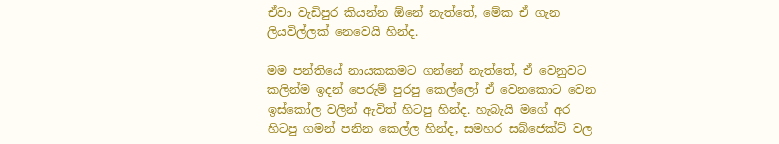ඒවා වැඩිපුර කියන්න ඕනේ නැත්තේ, මේක ඒ ගැන ලියවිල්ලක් නෙවෙයි හින්ද.

මම පන්තියේ නායකකමට ගන්නේ නැත්තේ, ඒ වෙනුවට කලින්ම ඉදන් පෙරුම් පුරපු කෙල්ලෝ ඒ වෙනකොට වෙන ඉස්කෝල වලින් ඇවිත් හිටපු හින්ද. හැබැයි මගේ අර හිටපු ගමන් පනින කෙල්ල හින්ද, සමහර සබ්ජෙක්ට් වල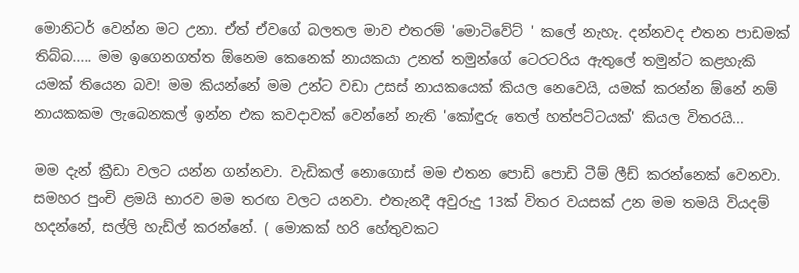මොනිටර් වෙන්න මට උනා. ඒත් ඒවගේ බලතල මාව එතරම් 'මොටිවේට් ' කලේ නැහැ. දන්නවද එතන පාඩමක් තිබ්බ..... මම ඉගෙනගත්ත ඕනෙම කෙනෙක් නායකයා උනත් තමුන්ගේ ටෙරටරිය ඇතුලේ තමුන්ට කළහැකි යමක් තියෙන බව! මම කියන්නේ මම උන්ට වඩා උසස් නායකයෙක් කියල නෙවෙයි, යමක් කරන්න ඕනේ නම් නායකකම ලැබෙනකල් ඉන්න එක කවදාවක් වෙන්නේ නැති 'කෝඳුරු තෙල් හත්පට්ටයක්' කියල විතරයි...

මම දැන් ක්‍රීඩා වලට යන්න ගන්නවා. වැඩිකල් නොගොස් මම එතන පොඩි පොඩි ටීම් ලීඩ් කරන්නෙක් වෙනවා. සමහර පුංචි ළමයි භාරව මම තරඟ වලට යනවා. එතැනදී අවුරුදු 13ක් විතර වයසක් උන මම තමයි වියදම් හදන්නේ, සල්ලි හැඩ්ල් කරන්නේ. ( මොකක් හරි හේතුවකට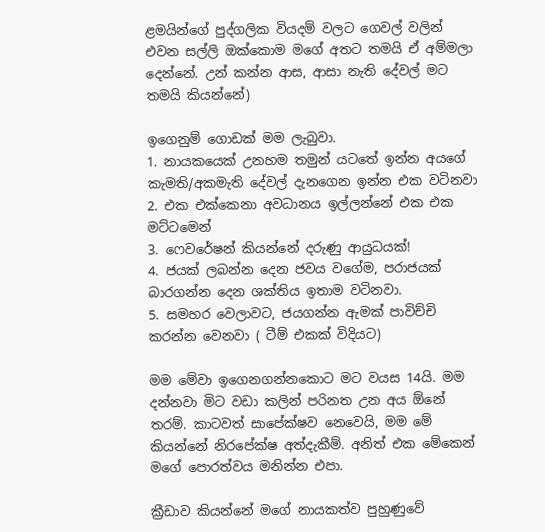ළමයින්ගේ පුද්ගලික වියදම් වලට ගෙවල් වලින් එවන සල්ලි ඔක්කොම මගේ අතට තමයි ඒ අම්මලා දෙන්නේ. උන් කන්න ආස, ආසා නැති දේවල් මට තමයි කියන්නේ)

ඉගෙනුම් ගොඩක් මම ලැබුවා.
1. නායකයෙක් උනහම තමුන් යටතේ ඉන්න අයගේ කැමති/අකමැති දේවල් දැනගෙන ඉන්න එක වටිනවා
2. එක එක්කෙනා අවධානය ඉල්ලන්නේ එක එක මට්ටමෙන්
3. ෆෙවරේෂන් කියන්නේ දරුණු ආයුධයක්!
4. ජයක් ලබන්න දෙන ජවය වගේම, පරාජයක් බාරගන්න දෙන ශක්තිය ඉතාම වටිනවා.
5. සමහර වෙලාවට, ජයගන්න ඇමක් පාවිච්චි කරන්න වෙනවා ( ටීම් එකක් විදියට)

මම මේවා ඉගෙනගන්නකොට මට වයස 14යි. මම දන්නවා මිට වඩා කලින් පරිනත උන අය ඕනේ තරම්. කාටවත් සාපේක්ෂව නෙවෙයි, මම මේ කියන්නේ නිරපේක්ෂ අත්දැකීම්. අනිත් එක මේකෙන් මගේ පොරත්වය මනින්න එපා.

ක්‍රීඩාව කියන්නේ මගේ නායකත්ව පුහුණුවේ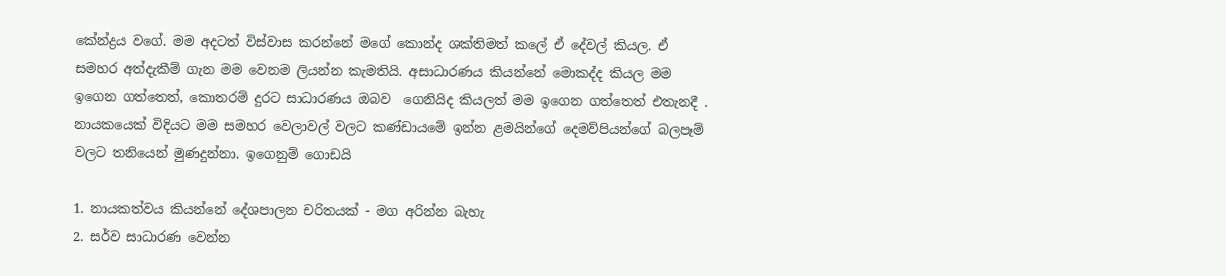කේන්ද්‍රය වගේ. මම අදටත් විස්වාස කරන්නේ මගේ කොන්ද ශක්තිමත් කලේ ඒ දේවල් කියල. ඒ සමහර අත්දැකීම් ගැන මම වෙනම ලියන්න කැමතියි. අසාධාරණය කියන්නේ මොකද්ද කියල මම ඉගෙන ගත්තෙත්, කොතරම් දුරට සාධාරණය ඔබව  ගෙනියිද කියලත් මම ඉගෙන ගත්තෙත් එතැනදී . නායකයෙක් විදියට මම සමහර වෙලාවල් වලට කණ්ඩායමේ ඉන්න ළමයින්ගේ දෙමව්පියන්ගේ බලපෑම් වලට තනියෙන් මුණදුන්නා. ඉගෙනුම් ගොඩයි

1. නායකත්වය කියන්නේ දේශපාලන චරිතයක් - මග අරින්න බැහැ
2. සර්ව සාධාරණ වෙන්න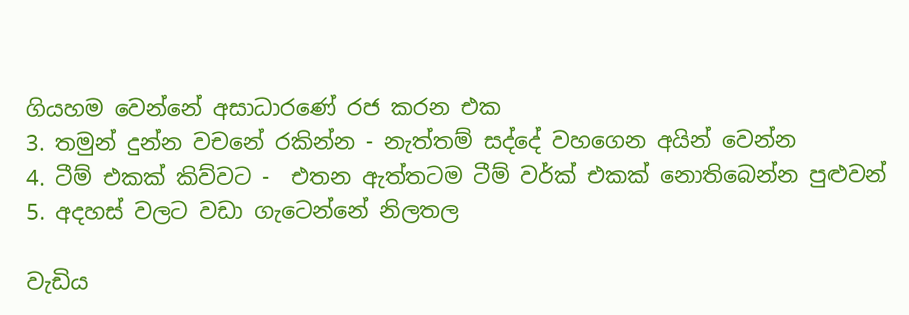ගියහම වෙන්නේ අසාධාරණේ රජ කරන එක
3. තමුන් දුන්න වචනේ රකින්න - නැත්තම් සද්දේ වහගෙන අයින් වෙන්න
4. ටීම් එකක් කිව්වට -  එතන ඇත්තටම ටීම් වර්ක් එකක් නොතිබෙන්න පුළුවන්
5. අදහස් වලට වඩා ගැටෙන්නේ නිලතල

වැඩිය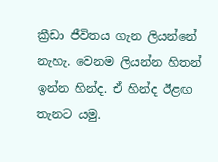ක්‍රීඩා ජීවිතය ගැන ලියන්නේ නැහැ. වෙනම ලියන්න හිතන් ඉන්න හින්ද. ඒ හින්ද ඊළඟ තැනට යමු.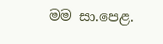මම සා.පෙළ.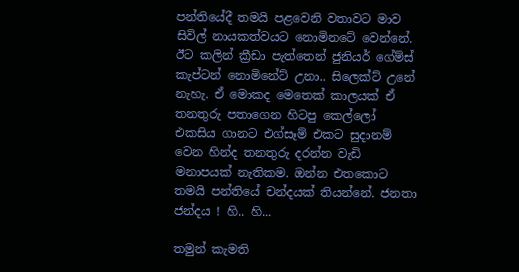පන්තියේදී තමයි පළවෙනි වතාවට මාව සිවිල් නායකත්වයට නොමිනටේ වෙන්නේ. ඊට කලින් ක්‍රීඩා පැත්තෙන් ජුනියර් ගේම්ස් කැප්ටන් නොමිනේට් උනා.. සිලෙක්ට් උනේ නැහැ. ඒ මොකද මෙතෙක් කාලයක් ඒ තනතුරු පතාගෙන හිටපු කෙල්ලෝ එකසිය ගානට එග්සෑම් එකට සුදානම් වෙන හින්ද තනතුරු දරන්න වැඩි මනාපයක් නැතිකම. ඔන්න එතකොට තමයි පන්තියේ චන්දයක් තියන්නේ. ජනතා ජන්දය ! හි.. හි...

තමුන් කැමති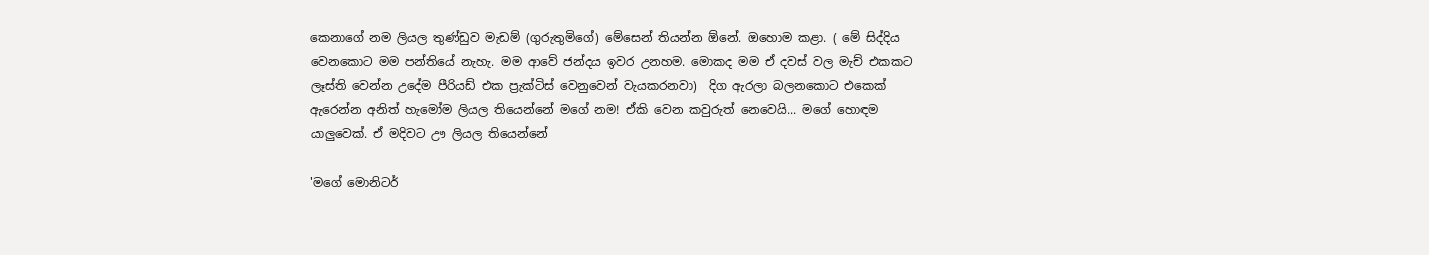කෙනාගේ නම ලියල තුණ්ඩුව මැඩම් (ගුරුතුමිගේ) මේසෙන් තියන්න ඕනේ. ඔහොම කළා. ( මේ සිද්දිය වෙනකොට මම පන්තියේ නැහැ. මම ආවේ ජන්දය ඉවර උනහම. මොකද මම ඒ දවස් වල මැච් එකකට ලෑස්ති වෙන්න උදේම පීරියඩ් එක ප්‍රැක්ටිස් වෙනුවෙන් වැයකරනවා)  දිග ඇරලා බලනකොට එකෙක් ඇරෙන්න අනිත් හැමෝම ලියල තියෙන්නේ මගේ නම! ඒකි වෙන කවුරුත් නෙවෙයි... මගේ හොඳම යාලුවෙක්. ඒ මදිවට ඌ ලියල තියෙන්නේ

'මගේ මොනිටර්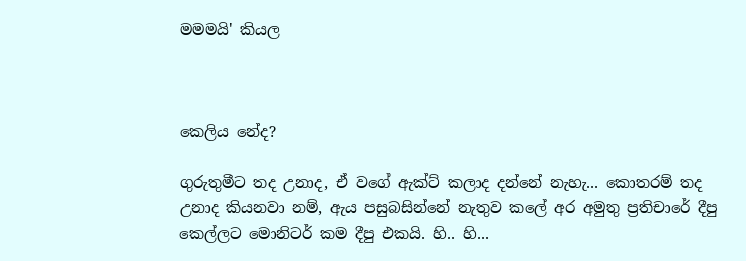මමමයි' කියල



කෙලිය නේද?

ගුරුතුමීට තද උනාද, ඒ වගේ ඇක්ට් කලාද දන්නේ නැහැ... කොතරම් තද උනාද කියනවා නම්, ඇය පසුබසින්නේ නැතුව කලේ අර අමුතු ප්‍රතිචාරේ දීපු කෙල්ලට මොනිටර් කම දීපු එකයි. හි.. හි...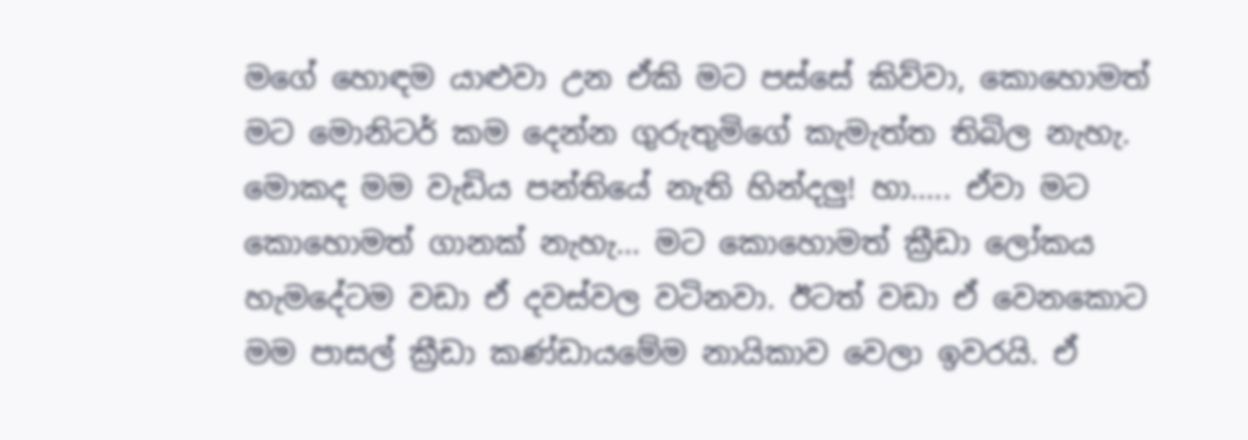මගේ හොඳම යාළුවා උන ඒකි මට පස්සේ කිව්වා, කොහොමත් මට මොනිටර් කම දෙන්න ගුරුතුමිගේ කැමැත්ත තිබිල නැහැ. මොකද මම වැඩිය පන්තියේ නැති හින්දලු! හා..... ඒවා මට කොහොමත් ගානක් නැහැ... මට කොහොමත් ක්‍රීඩා ලෝකය හැමදේටම වඩා ඒ දවස්වල වටිනවා. ඊටත් වඩා ඒ වෙනකොට මම පාසල් ක්‍රීඩා කණ්ඩායමේම නායිකාව වෙලා ඉවරයි. ඒ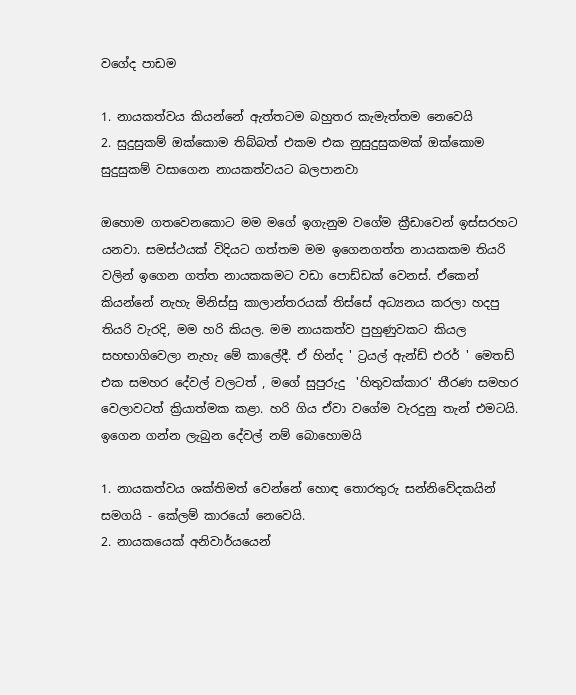වගේද පාඩම

1. නායකත්වය කියන්නේ ඇත්තටම බහුතර කැමැත්තම නෙවෙයි
2. සුදුසුකම් ඔක්කොම තිබ්බත් එකම එක නුසුදුසුකමක් ඔක්කොම සුදුසුකම් වසාගෙන නායකත්වයට බලපානවා

ඔහොම ගතවෙනකොට මම මගේ ඉගැනුම වගේම ක්‍රීඩාවෙන් ඉස්සරහට යනවා. සමස්ථයක් විදියට ගත්තම මම ඉගෙනගත්ත නායකකම තියරි වලින් ඉගෙන ගත්ත නායකකමට වඩා පොඩ්ඩක් වෙනස්. ඒකෙන් කියන්නේ නැහැ මිනිස්සු කාලාන්තරයක් තිස්සේ අධ්‍යනය කරලා හදපු තියරි වැරදි, මම හරි කියල. මම නායකත්ව පුහුණුවකට කියල සහභාගිවෙලා නැහැ මේ කාලේදී. ඒ හින්ද ' ට්‍රයල් ඇන්ඩ් එරර් ' මෙතඩ් එක සමහර දේවල් වලටත් , මගේ සුපුරුදු  'හිතුවක්කාර' තීරණ සමහර වෙලාවටත් ක්‍රියාත්මක කළා. හරි ගිය ඒවා වගේම වැරදුනු තැන් එමටයි. ඉගෙන ගන්න ලැබුන දේවල් නම් බොහොමයි

1. නායකත්වය ශක්තිමත් වෙන්නේ හොඳ තොරතුරු සන්නිවේදකයින් සමගයි - කේලම් කාරයෝ නෙවෙයි.
2. නායකයෙක් අනිවාර්යයෙන්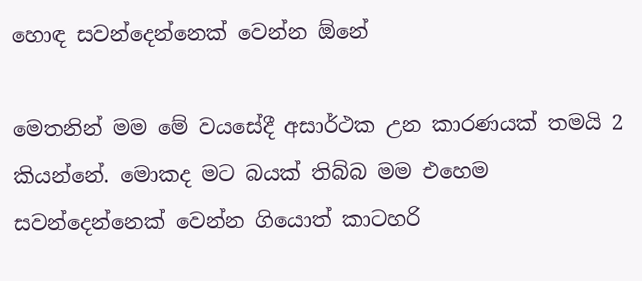හොඳ සවන්දෙන්නෙක් වෙන්න ඕනේ

මෙතනින් මම මේ වයසේදී අසාර්ථක උන කාරණයක් තමයි 2 කියන්නේ. මොකද මට බයක් තිබ්බ මම එහෙම සවන්දෙන්නෙක් වෙන්න ගියොත් කාටහරි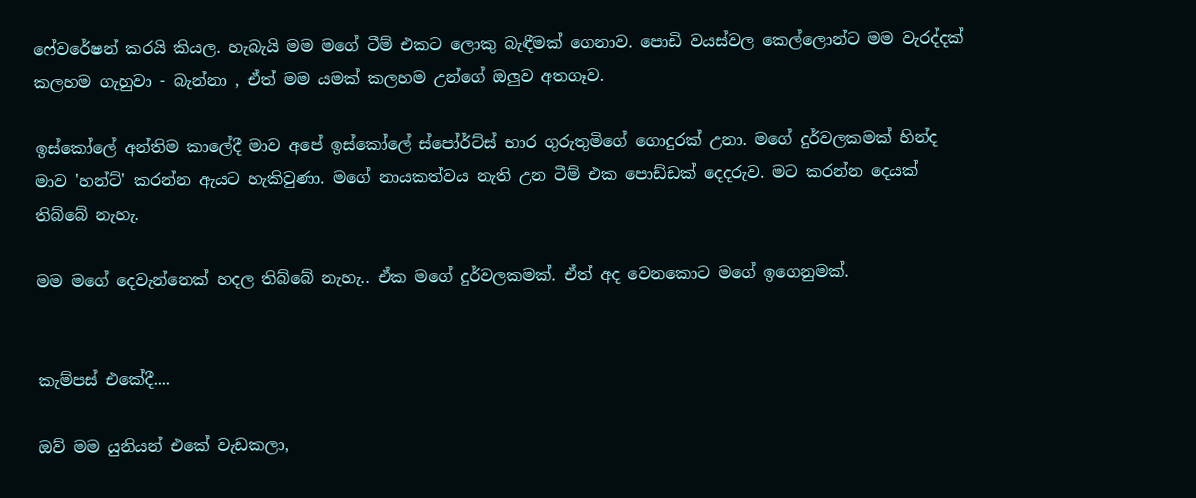ෆේවරේෂන් කරයි කියල. හැබැයි මම මගේ ටීම් එකට ලොකු බැඳීමක් ගෙනාව. පොඩි වයස්වල කෙල්ලොන්ට මම වැරද්දක් කලහම ගැහුවා - බැන්නා , ඒත් මම යමක් කලහම උන්ගේ ඔලුව අතගෑව.

ඉස්කෝලේ අන්තිම කාලේදී මාව අපේ ඉස්කෝලේ ස්පෝර්ට්ස් භාර ගුරුතුමිගේ ගොදුරක් උනා. මගේ දුර්වලකමක් හින්ද මාව 'හන්ට්' කරන්න ඇයට හැකිවුණා. මගේ නායකත්වය නැති උන ටීම් එක පොඩ්ඩක් දෙදරුව. මට කරන්න දෙයක් තිබ්බේ නැහැ.

මම මගේ දෙවැන්නෙක් හදල තිබ්බේ නැහැ.. ඒක මගේ දුර්වලකමක්. ඒත් අද වෙනකොට මගේ ඉගෙනුමක්.


කැම්පස් එකේදී....

ඔව් මම යුනියන් එකේ වැඩකලා,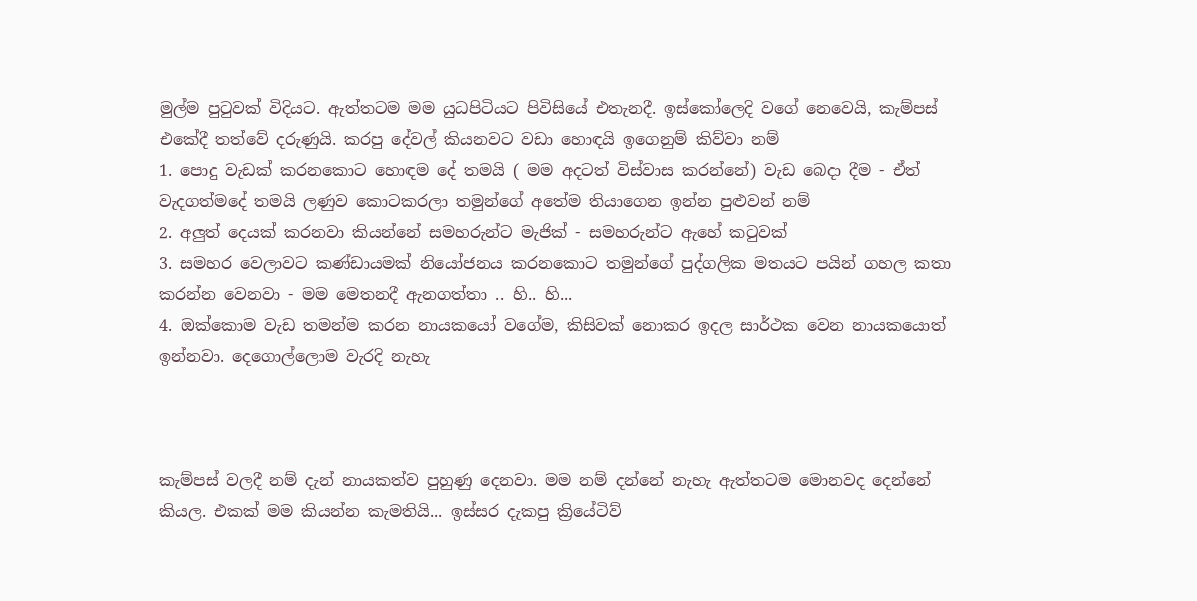මුල්ම පුටුවක් විදියට. ඇත්තටම මම යුධපිටියට පිවිසියේ එතැනදී. ඉස්කෝලෙදි වගේ නෙවෙයි, කැම්පස් එකේදී තත්වේ දරුණුයි. කරපු දේවල් කියනවට වඩා හොඳයි ඉගෙනුම් කිව්වා නම්
1. පොදු වැඩක් කරනකොට හොඳම දේ තමයි ( මම අදටත් විස්වාස කරන්නේ) වැඩ බෙදා දීම - ඒත් වැදගත්මදේ තමයි ලණුව කොටකරලා තමුන්ගේ අතේම තියාගෙන ඉන්න පුළුවන් නම්
2. අලුත් දෙයක් කරනවා කියන්නේ සමහරුන්ට මැජික් - සමහරුන්ට ඇහේ කටුවක්
3. සමහර වෙලාවට කණ්ඩායමක් නියෝජනය කරනකොට තමුන්ගේ පුද්ගලික මතයට පයින් ගහල කතා කරන්න වෙනවා - මම මෙතනදී ඇනගත්තා .. හි.. හි...
4. ඔක්කොම වැඩ තමන්ම කරන නායකයෝ වගේම, කිසිවක් නොකර ඉදල සාර්ථක වෙන නායකයොත් ඉන්නවා. දෙගොල්ලොම වැරදි නැහැ



කැම්පස් වලදී නම් දැන් නායකත්ව පුහුණු දෙනවා. මම නම් දන්නේ නැහැ ඇත්තටම මොනවද දෙන්නේ කියල. එකක් මම කියන්න කැමතියි... ඉස්සර දැකපු ක්‍රියේටිව්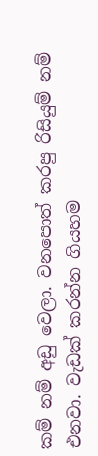කම් නම් අඩු වෙලා. වනපොත් කරපු රිසියුම් නම් එනවා. වැඩක් කරන්න ගියහම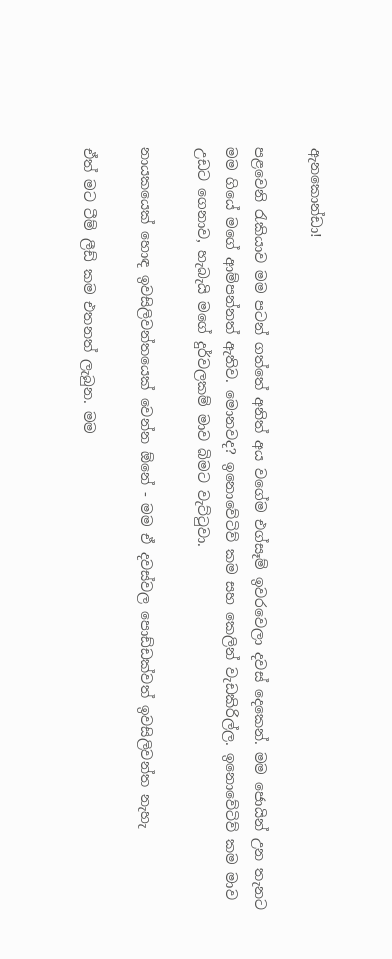ඇනකොන්ඩා!

පළවෙනි රැකියාව මම පටන් ගත්තේ අනිත් අය වගේම එග්සෑම් ඉවරවෙලා දවස් දෙකෙන්. මම ජොයින් උන තැනට මම ගියේ මගේ ආම්පන්නත් ඇතිව. මොනවද? ඉනොවේටිව් කම සහ කෙලින් වැඩකිරිල්ල. ඉනොවේටිව් කම මාව උඩට ගෙනාව, හැබැයි මගේ දුර්වලකම් මාව බිමට වැට්ටුවා.

නායකයෙක් හොඳ ඉවසිලිවන්තයෙක් වෙන්න ඕනේ - මම ඒ දවස්වල පොඩ්ඩක්වත් ඉවසිලිවන්ත නැහැ

ඒත් මට ටීම් ලීඩ් කම එතනත් ලැබුන. මම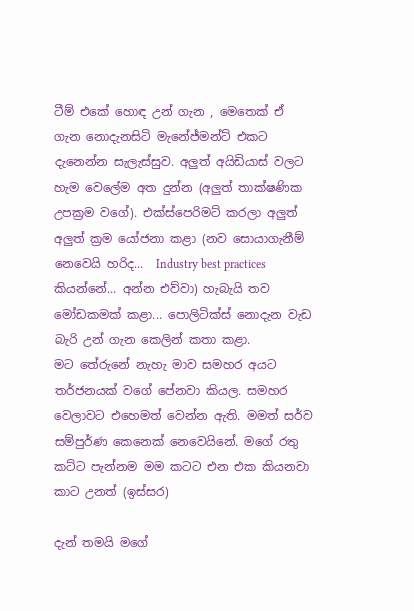ටීම් එකේ හොඳ උන් ගැන , මෙතෙක් ඒ ගැන නොදැනසිටි මැනේජ්මන්ට් එකට දැනෙන්න සැලැස්සුව. අලුත් අයිඩියාස් වලට හැම වෙලේම අත දුන්න (අලුත් තාක්ෂණික උපක්‍රම වගේ). එක්ස්පෙරිමට් කරලා අලුත් අලුත් ක්‍රම යෝජනා කළා (නව සොයාගැනීම් නෙවෙයි හරිද...  Industry best practices කියන්නේ... අන්න එව්වා) හැබැයි තව මෝඩකමක් කළා... පොලිටික්ස් නොදැන වැඩ බැරි උන් ගැන කෙලින් කතා කළා.
මට තේරුනේ නැහැ මාව සමහර අයට තර්ජනයක් වගේ පේනවා කියල. සමහර වෙලාවට එහෙමත් වෙන්න ඇති. මමත් සර්ව සම්පුර්ණ කෙනෙක් නෙවෙයිනේ. මගේ රතු කට්ට පැන්නම මම කටට එන එක කියනවා කාට උනත් (ඉස්සර)

දැන් තමයි මගේ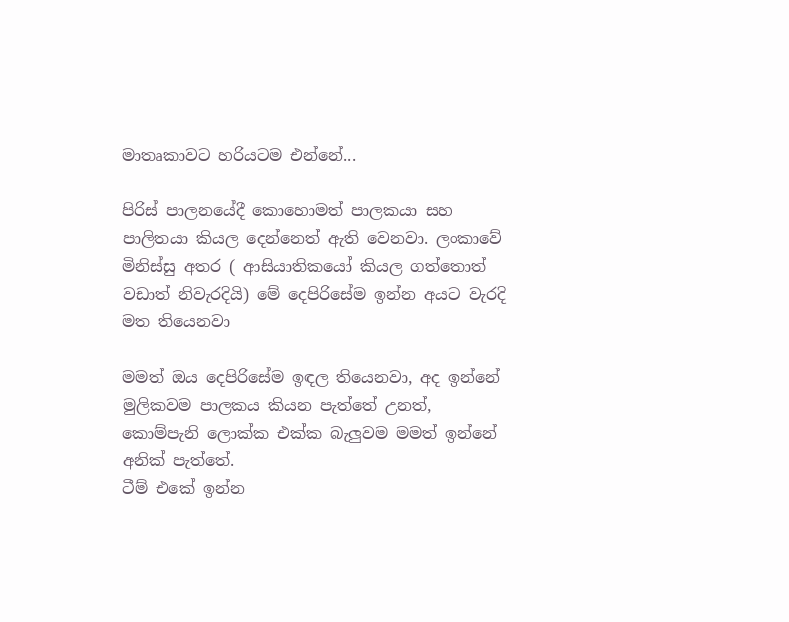මාතෘකාවට හරියටම එන්නේ...

පිරිස් පාලනයේදී කොහොමත් පාලකයා සහ පාලිතයා කියල දෙන්නෙත් ඇති වෙනවා. ලංකාවේ මිනිස්සු අතර ( ආසියාතිකයෝ කියල ගත්තොත් වඩාත් නිවැරදියි) මේ දෙපිරිසේම ඉන්න අයට වැරදි මත තියෙනවා

මමත් ඔය දෙපිරිසේම ඉඳල තියෙනවා, අද ඉන්නේ මුලිකවම පාලකය කියන පැත්තේ උනත්, කොම්පැනි ලොක්ක එක්ක බැලුවම මමත් ඉන්නේ අනික් පැත්තේ.
ටීම් එකේ ඉන්න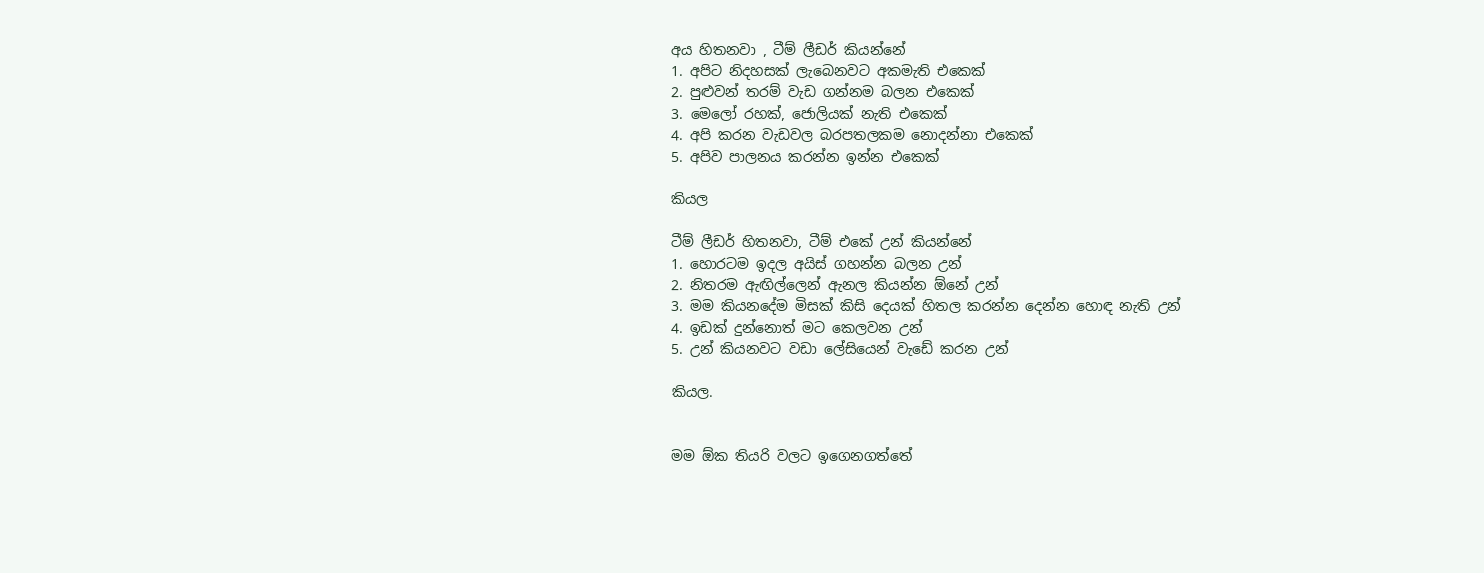අය හිතනවා , ටීම් ලීඩර් කියන්නේ
1. අපිට නිදහසක් ලැබෙනවට අකමැති එකෙක්
2. පුළුවන් තරම් වැඩ ගන්නම බලන එකෙක්
3. මෙලෝ රහක්, ජොලියක් නැති එකෙක්
4. අපි කරන වැඩවල බරපතලකම නොදන්නා එකෙක්
5. අපිව පාලනය කරන්න ඉන්න එකෙක්

කියල

ටීම් ලීඩර් හිතනවා, ටීම් එකේ උන් කියන්නේ
1. හොරටම ඉදල අයිස් ගහන්න බලන උන්
2. නිතරම ඇඟිල්ලෙන් ඇනල කියන්න ඕනේ උන්
3. මම කියනදේම මිසක් කිසි දෙයක් හිතල කරන්න දෙන්න හොඳ නැති උන්
4. ඉඩක් දුන්නොත් මට කෙලවන උන්
5. උන් කියනවට වඩා ලේසියෙන් වැඩේ කරන උන්

කියල.


මම ඕක තියරි වලට ඉගෙනගත්තේ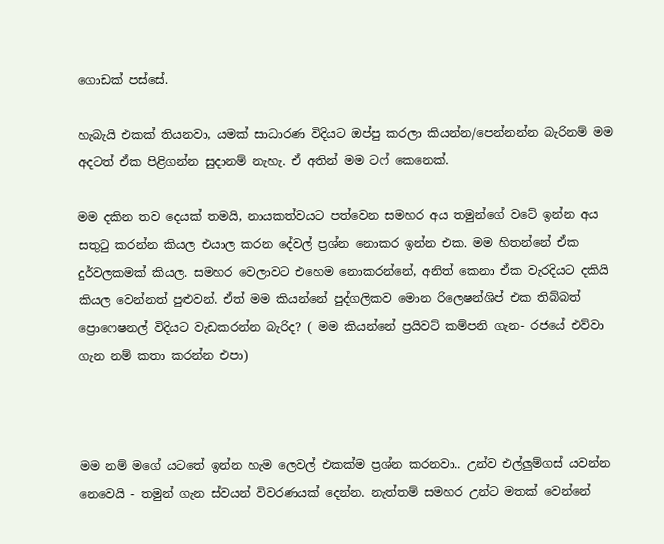ගොඩක් පස්සේ.

හැබැයි එකක් තියනවා, යමක් සාධාරණ විදියට ඔප්පු කරලා කියන්න/පෙන්නන්න බැරිනම් මම අදටත් ඒක පිළිගන්න සුදානම් නැහැ. ඒ අතින් මම ටෆ් කෙනෙක්.

මම දකින තව දෙයක් තමයි, නායකත්වයට පත්වෙන සමහර අය තමුන්ගේ වටේ ඉන්න අය සතුටු කරන්න කියල එයාල කරන දේවල් ප්‍රශ්න නොකර ඉන්න එක. මම හිතන්නේ ඒක දුර්වලකමක් කියල. සමහර වෙලාවට එහෙම නොකරන්නේ, අනිත් කෙනා ඒක වැරදියට දකියි කියල වෙන්නත් පුළුවන්. ඒත් මම කියන්නේ පුද්ගලිකව මොන රිලෙෂන්ශිප් එක තිබ්බත් ප්‍රොෆෙෂනල් විදියට වැඩකරන්න බැරිද? ( මම කියන්නේ ප්‍රයිවට් කම්පනි ගැන- රජයේ එව්වා ගැන නම් කතා කරන්න එපා)



මම නම් මගේ යටතේ ඉන්න හැම ලෙවල් එකක්ම ප්‍රශ්න කරනවා.. උන්ව එල්ලුම්ගස් යවන්න නෙවෙයි - තමුන් ගැන ස්වයන් විවරණයක් දෙන්න. නැත්තම් සමහර උන්ට මතක් වෙන්නේ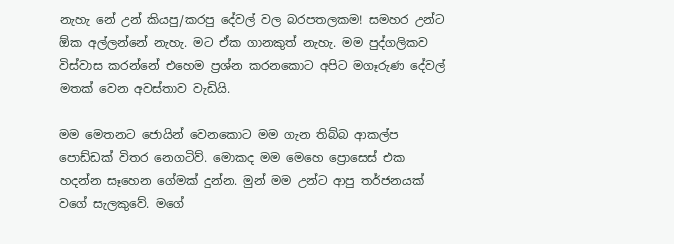නැහැ නේ උන් කියපු/කරපු දේවල් වල බරපතලකම! සමහර උන්ට ඕක අල්ලන්නේ නැහැ. මට ඒක ගානකුත් නැහැ. මම පුද්ගලිකව විස්වාස කරන්නේ එහෙම ප්‍රශ්න කරනකොට අපිට මගෑරුණ දේවල් මතක් වෙන අවස්තාව වැඩියි.

මම මෙතනට ජොයින් වෙනකොට මම ගැන තිබ්බ ආකල්ප පොඩ්ඩක් විතර නෙගටිව්. මොකද මම මෙහෙ ප්‍රොසෙස් එක හදන්න සෑහෙන ගේමක් දුන්න. මුන් මම උන්ට ආපු තර්ජනයක් වගේ සැලකුවේ. මගේ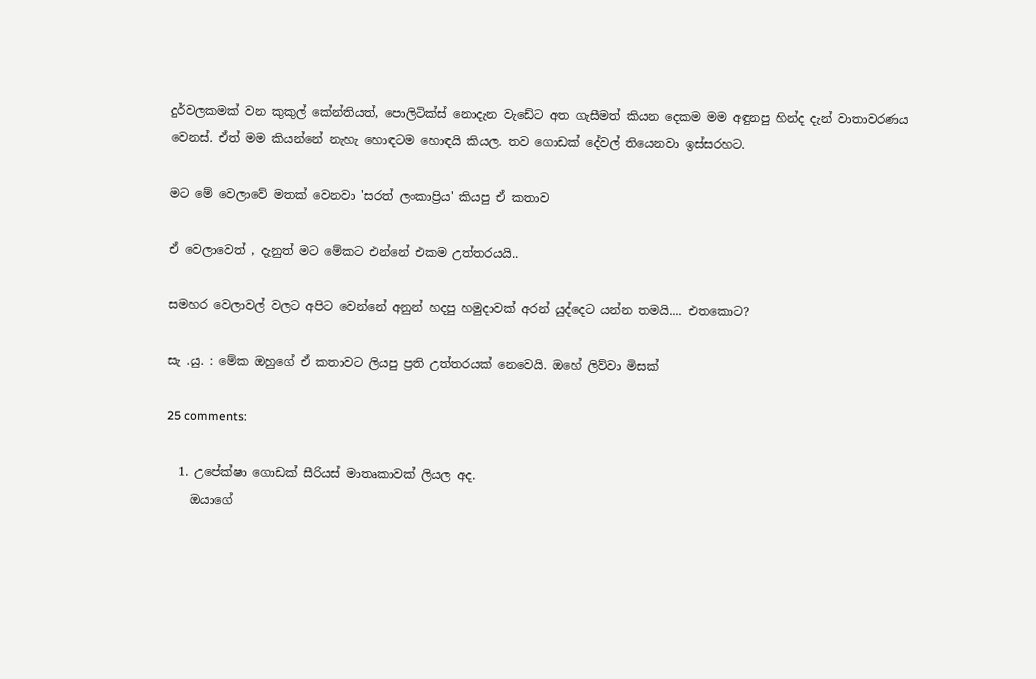දුර්වලකමක් වන කුකුල් කේන්තියත්, පොලිටික්ස් නොදැන වැඩේට අත ගැසීමත් කියන දෙකම මම අඳුනපු හින්ද දැන් වාතාවරණය වෙනස්. ඒත් මම කියන්නේ නැහැ හොඳටම හොඳයි කියල. තව ගොඩක් දේවල් තියෙනවා ඉස්සරහට.

මට මේ වෙලාවේ මතක් වෙනවා 'සරත් ලංකාප්‍රිය' කියපු ඒ කතාව

ඒ වෙලාවෙත් , දැනුත් මට මේකට එන්නේ එකම උත්තරයයි..

සමහර වෙලාවල් වලට අපිට වෙන්නේ අනුන් හදපු හමුදාවක් අරන් යුද්දෙට යන්න තමයි.... එතකොට?

සැ .යු. : මේක ඔහුගේ ඒ කතාවට ලියපු ප්‍රති උත්තරයක් නෙවෙයි. ඔහේ ලිව්වා මිසක්

25 comments:

  1. උපේක්ෂා ගොඩක් සීරියස් මාතෘකාවක් ලියල අද.
    ඔයාගේ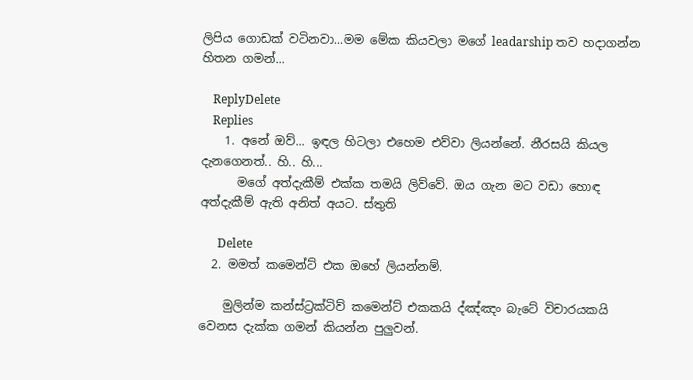ලිපිය ගොඩක් වටිනවා...මම මේක කියවලා මගේ leadarship තව හදාගන්න හිතන ගමන්...

    ReplyDelete
    Replies
    1. අනේ ඔව්... ඉඳල හිටලා එහෙම එව්වා ලියන්නේ. නීරසයි කියල දැනගෙනත්.. හි.. හි...
      මගේ අත්දැකීම් එක්ක තමයි ලිව්වේ. ඔය ගැන මට වඩා හොඳ අත්දැකීම් ඇති අනිත් අයට. ස්තුති

      Delete
  2. මමත් කමෙන්ට් එක ඔහේ ලියන්නම්.

    මුලින්ම කන්ස්ට්‍රක්ටිව් කමෙන්ට් එකකයි ද්ඤ්ඤං බැටේ විචාරයකයි වෙනස දැක්ක ගමන් කියන්න පුලුවන්.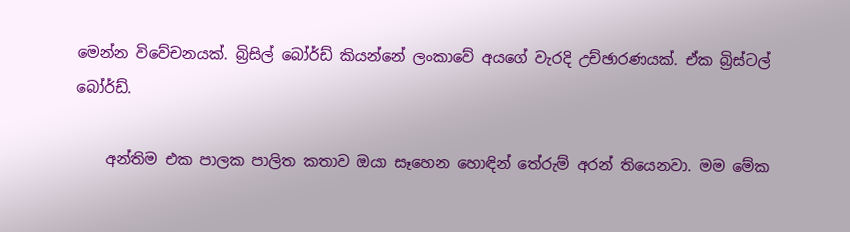මෙන්න විවේචනයක්. බ්‍රිසිල් බෝර්ඩ් කියන්නේ ලංකාවේ අයගේ වැරදි උච්ඡාරණයක්. ඒක බ්‍රිස්ටල් බෝර්ඩ්.

    අන්තිම එක පාලක පාලිත කතාව ඔයා සෑහෙන හොඳින් තේරුම් අරන් තියෙනවා. මම මේක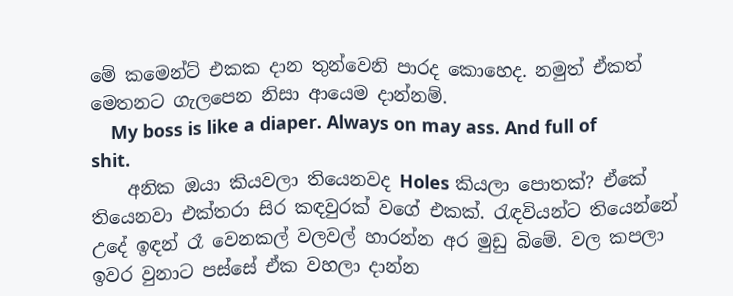මේ කමෙන්ට් එකක දාන තුන්වෙනි පාරද කොහෙද. නමුත් ඒකත් මෙතනට ගැලපෙන නිසා ආයෙම දාන්නම්.
    My boss is like a diaper. Always on may ass. And full of shit.
    අනික ඔයා කියවලා තියෙනවද Holes කියලා පොතක්? ඒකේ තියෙනවා එක්තරා සිර කඳවුරක් වගේ එකක්. රැඳවියන්ට තියෙන්නේ උදේ ඉඳන් රෑ වෙනකල් වලවල් හාරන්න අර මුඩු බිමේ. වල කපලා ඉවර වුනාට පස්සේ ඒක වහලා දාන්න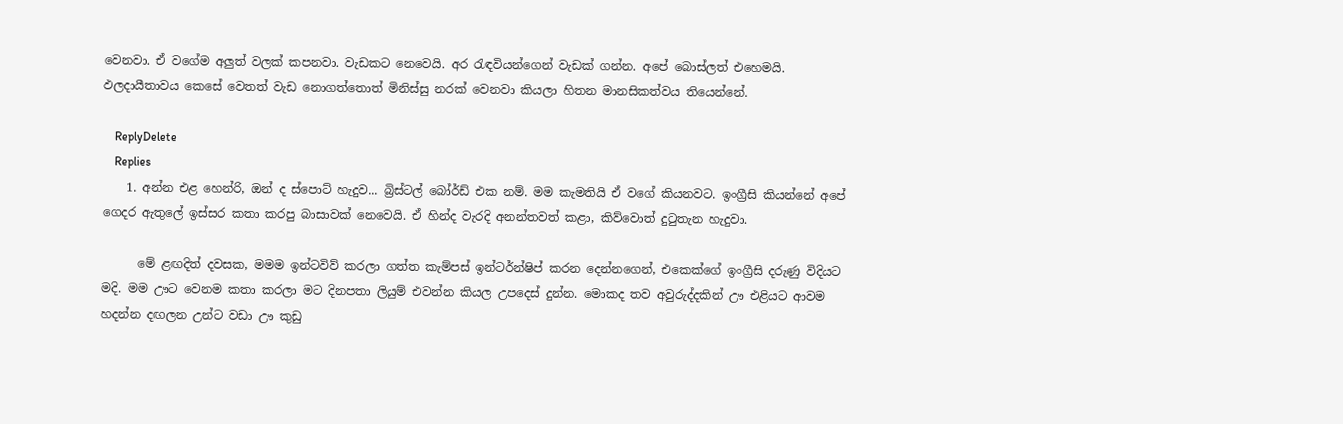වෙනවා. ඒ වගේම අලුත් වලක් කපනවා. වැඩකට නෙවෙයි. අර ‍රැඳවියන්ගෙන් වැඩක් ගන්න. අපේ බොස්ලත් එහෙමයි. ඵලදායීතාවය කෙසේ වෙතත් වැඩ නොගත්තොත් මිනිස්සු නරක් වෙනවා කියලා හිතන මානසිකත්වය තියෙන්නේ.

    ReplyDelete
    Replies
    1. අන්න එළ හෙන්රි, ඔන් ද ස්පොට් හැදුව... බ්‍රිස්ටල් බෝර්ඩ් එක නම්. මම කැමතියි ඒ වගේ කියනවට. ඉංග්‍රීසි කියන්නේ අපේ ගෙදර ඇතුලේ ඉස්සර කතා කරපු බාසාවක් නෙවෙයි. ඒ හින්ද වැරදි අනන්තවත් කළා, කිව්වොත් දුටුතැන හැදුවා.

      මේ ළඟදිත් දවසක, මමම ඉන්ටවිව් කරලා ගත්ත කැම්පස් ඉන්ටර්න්ෂිප් කරන දෙන්නගෙන්, එකෙක්ගේ ඉංග්‍රීසි දරුණු විදියට මදි. මම ඌට වෙනම කතා කරලා මට දිනපතා ලියුම් එවන්න කියල උපදෙස් දුන්න. මොකද තව අවුරුද්දකින් ඌ එළියට ආවම හදන්න දඟලන උන්ට වඩා ඌ කුඩු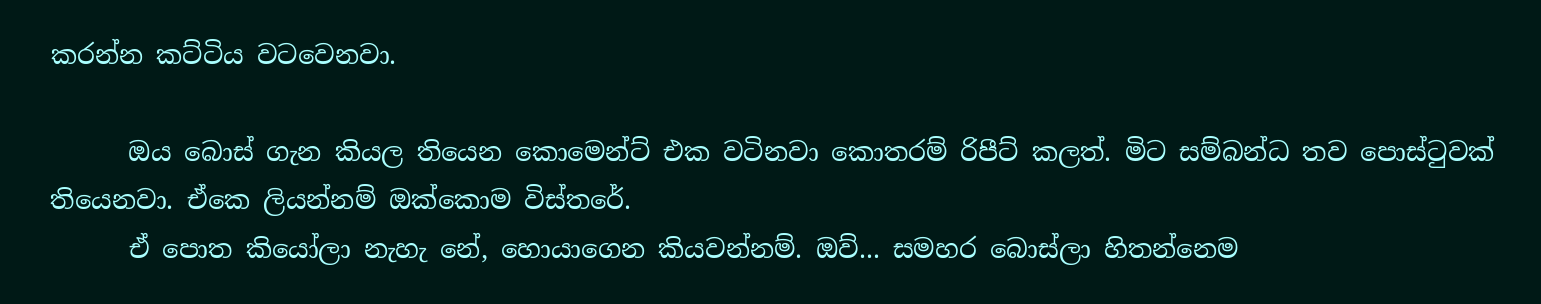කරන්න කට්ටිය වටවෙනවා.

      ඔය බොස් ගැන කියල තියෙන කොමෙන්ට් එක වටිනවා කොතරම් රිපීට් කලත්. මිට සම්බන්ධ තව පොස්ටුවක් තියෙනවා. ඒකෙ ලියන්නම් ඔක්කොම විස්තරේ.
      ඒ පොත කියෝලා නැහැ නේ, හොයාගෙන කියවන්නම්. ඔව්... සමහර බොස්ලා හිතන්නෙම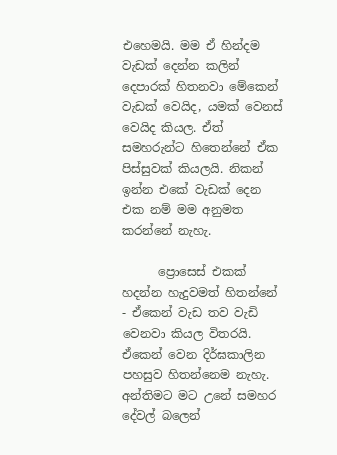එහෙමයි. මම ඒ හින්දම වැඩක් දෙන්න කලින් දෙපාරක් හිතනවා මේකෙන් වැඩක් වෙයිද, යමක් වෙනස් වෙයිද කියල. ඒත් සමහරුන්ට හිතෙන්නේ ඒක පිස්සුවක් කියලයි. නිකන් ඉන්න එකේ වැඩක් දෙන එක නම් මම අනුමත කරන්නේ නැහැ.

      ප්‍රොසෙස් එකක් හදන්න හැදුවමත් හිතන්නේ - ඒකෙන් වැඩ තව වැඩි වෙනවා කියල විතරයි. ඒකෙන් වෙන දිර්ඝකාලින පහසුව හිතන්නෙම නැහැ. අන්තිමට මට උනේ සමහර දේවල් බලෙන්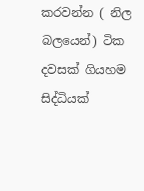කරවන්න ( නිල බලයෙන්) ටික දවසක් ගියහම සිද්ධියක්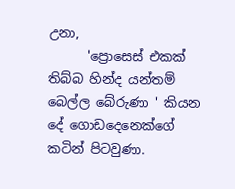උනා,
      'ප්‍රොසෙස් එකක් තිබ්බ හින්ද යන්තම් බෙල්ල බේරුණා ' කියන දේ ගොඩදෙනෙක්ගේ කටින් පිටවුණා.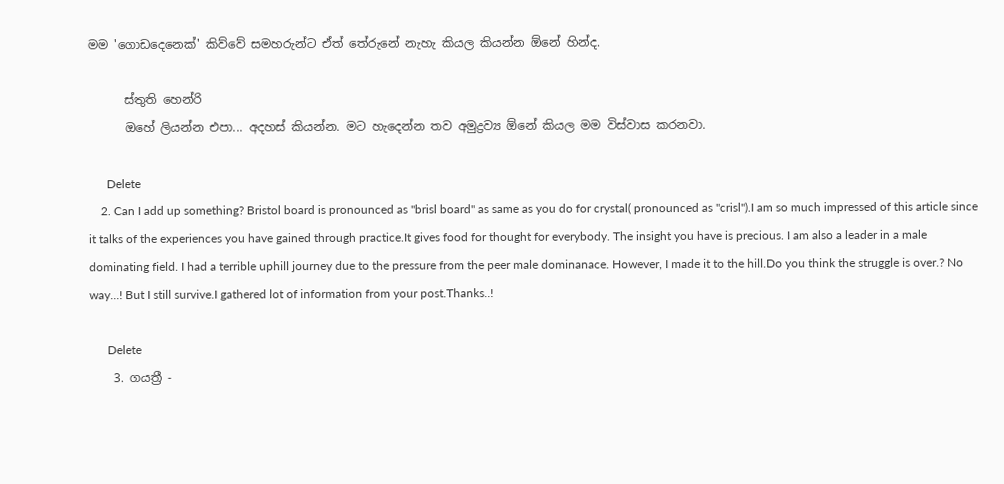මම 'ගොඩදෙනෙක්' කිව්වේ සමහරුන්ට ඒත් තේරුනේ නැහැ කියල කියන්න ඕනේ හින්ද.

      ස්තුති හෙන්රි
      ඔහේ ලියන්න එපා... අදහස් කියන්න. මට හැදෙන්න තව අමුද්‍රව්‍ය ඕනේ කියල මම විස්වාස කරනවා.

      Delete
    2. Can I add up something? Bristol board is pronounced as ''brisl board'' as same as you do for crystal( pronounced as ''crisl'').I am so much impressed of this article since it talks of the experiences you have gained through practice.It gives food for thought for everybody. The insight you have is precious. I am also a leader in a male dominating field. I had a terrible uphill journey due to the pressure from the peer male dominanace. However, I made it to the hill.Do you think the struggle is over.? No way...! But I still survive.I gathered lot of information from your post.Thanks..!

      Delete
    3. ගයත්‍රී -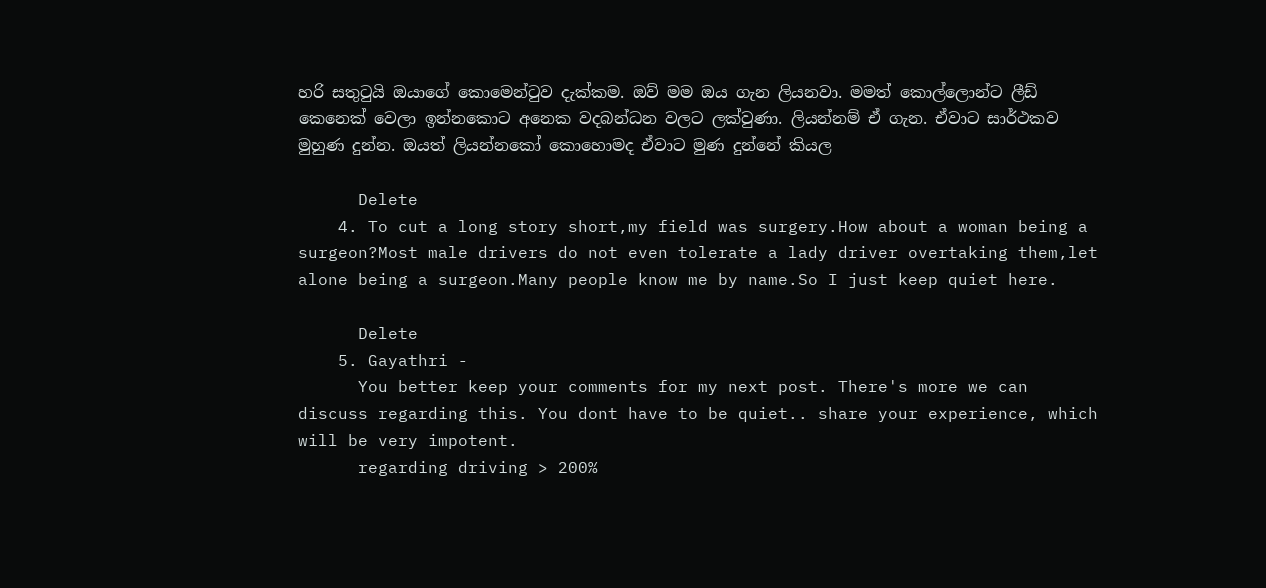හරි සතුටුයි ඔයාගේ කොමෙන්ටුව දැක්කම. ඔව් මම ඔය ගැන ලියනවා. මමත් කොල්ලොන්ට ලීඩ් කෙනෙක් වෙලා ඉන්නකොට අනෙක වදබන්ධන වලට ලක්වුණා. ලියන්නම් ඒ ගැන. ඒවාට සාර්ථකව මුහුණ දුන්න. ඔයත් ලියන්නකෝ කොහොමද ඒවාට මුණ දුන්නේ කියල

      Delete
    4. To cut a long story short,my field was surgery.How about a woman being a surgeon?Most male drivers do not even tolerate a lady driver overtaking them,let alone being a surgeon.Many people know me by name.So I just keep quiet here.

      Delete
    5. Gayathri -
      You better keep your comments for my next post. There's more we can discuss regarding this. You dont have to be quiet.. share your experience, which will be very impotent.
      regarding driving > 200%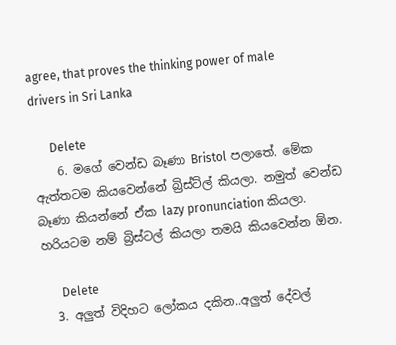agree, that proves the thinking power of male drivers in Sri Lanka

      Delete
    6. මගේ වෙන්ඩ බෑණා Bristol පලාතේ. මේක ඇත්තටම කියවෙන්නේ බ්‍රිස්ට්ල් කියලා. නමුත් වෙන්ඩ බෑණා කියන්නේ ඒක lazy pronunciation කියලා. හරියටම නම් බ්‍රිස්ටල් කියලා තමයි කියවෙන්න ඕන.

      Delete
  3. අලුත් විදිහට ලෝකය දකින..අලුත් දේවල්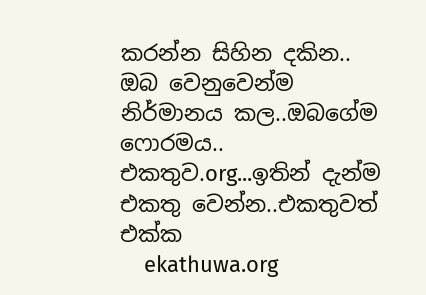කරන්න සිහින දකින.. ඔබ වෙනුවෙන්ම නිර්මානය කල..ඔබගේම ෆොරමය.. එකතුව.org...ඉතින් දැන්ම එකතු වෙන්න..එකතුවත් එක්ක
    ekathuwa.org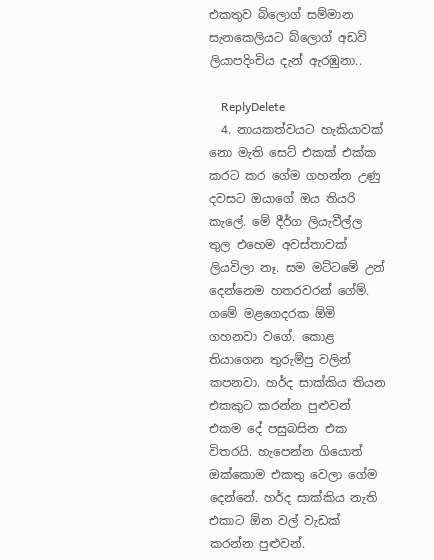එකතුව බ්ලොග් සම්මාන සැනකෙලියට බ්ලොග් අඩවි ලියාපදිංචිය දැන් ඇරඹුනා..

    ReplyDelete
  4. නායකත්වයට හැකියාවක් නො මැති සෙට් එකක් එක්ක කරට කර ගේම ගහන්න උණු දවසට ඔයාගේ ඔය තියරි කැලේ. මේ දීර්ග ලියැවීල්ල තුල එහෙම අවස්තාවක් ලියවිලා නෑ. සම මට්ටමේ උන් දෙන්නෙම හතරවරන් ගේම්. ගමේ මළගෙදරක ඕමි ගහනවා වගේ. කොළ තියාගෙන තුරුම්පු වලින් කපනවා. හර්ද සාක්කිය තියන එකකුට කරන්න පුළුවන් එකම දේ පසුබසින එක විතරයි. හැපෙන්න ගියොත් ඔක්කොම එකතු වෙලා ගේම දෙන්නේ. හර්ද සාක්කිය නැති එකාට ඕන වල් වැඩක් කරන්න පුළුවන්.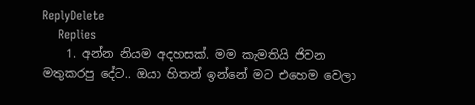ReplyDelete
    Replies
    1. අන්න නියම අදහසක්. මම කැමතියි ජිවන මතුකරපු දේට.. ඔයා හිතන් ඉන්නේ මට එහෙම වෙලා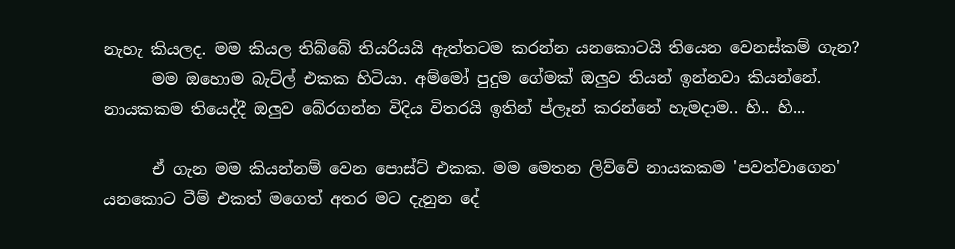නැහැ කියලද. මම කියල තිබ්බේ තියරියයි ඇත්තටම කරන්න යනකොටයි තියෙන වෙනස්කම් ගැන?
      මම ඔහොම බැට්ල් එකක හිටියා. අම්මෝ පුදුම ගේමක් ඔලුව තියන් ඉන්නවා කියන්නේ. නායකකම තියෙද්දී ඔලුව බේරගන්න විදිය විතරයි ඉතින් ප්ලෑන් කරන්නේ හැමදාම.. හි.. හි...

      ඒ ගැන මම කියන්නම් වෙන පොස්ට් එකක. මම මෙතන ලිව්වේ නායකකම 'පවත්වාගෙන' යනකොට ටීම් එකත් මගෙත් අතර මට දැනුන දේ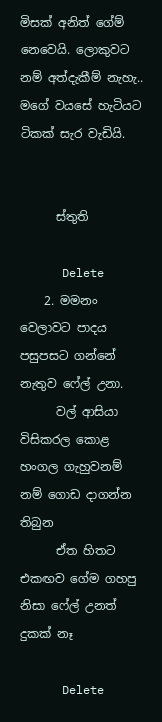මිසක් අනිත් ගේම් නෙවෙයි. ලොකුවට නම් අත්දැකීම් නැහැ.. මගේ වයසේ හැටියට ටිකක් සැර වැඩියි.


      ස්තුති

      Delete
    2. මමනං වෙලාවට පාදය පසුපසට ගන්නේ නැතුව ෆේල් උනා.
      වල් ආසියා විසිකරල කොළ හංගල ගැහුවනම් නම් ගොඩ දාගන්න තිබුන
      ඒත හිතට එකඟව ගේම ගහපු නිසා ෆේල් උනත් දුකක් නෑ

      Delete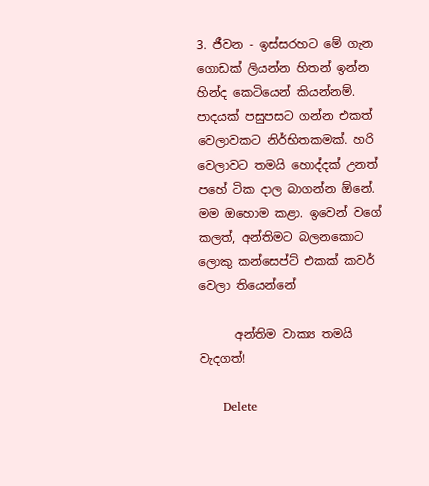3. ජීවන - ඉස්සරහට මේ ගැන ගොඩක් ලියන්න හිතන් ඉන්න හින්ද කෙටියෙන් කියන්නම්. පාදයක් පසුපසට ගන්න එකත් වෙලාවකට නිර්භිතකමක්. හරි වෙලාවට තමයි හොද්දක් උනත් පහේ ටික දාල බාගන්න ඕනේ. මම ඔහොම කළා. ඉවෙන් වගේ කලත්, අන්තිමට බලනකොට ලොකු කන්සෙප්ට් එකක් කවර් වෙලා තියෙන්නේ

      අන්තිම වාක්‍ය තමයි වැදගත්!

      Delete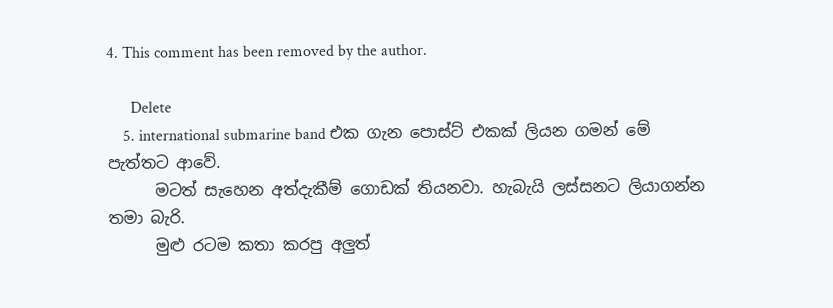4. This comment has been removed by the author.

      Delete
    5. international submarine band එක ගැන පොස්ට් එකක් ලියන ගමන් මේ පැත්තට ආවේ.
      මටත් සැහෙන අත්දැකීම් ගොඩක් තියනවා. හැබැයි ලස්සනට ලියාගන්න තමා බැරි.
      මුළු රටම කතා කරපු අලුත්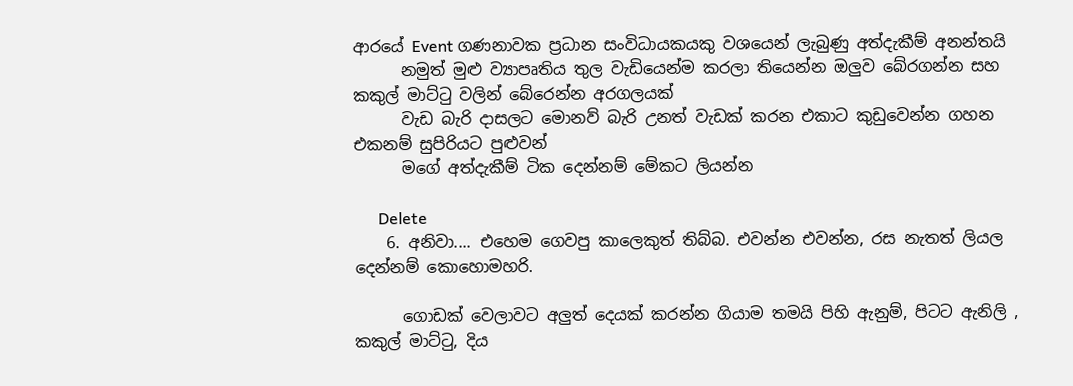ආරයේ Event ගණනාවක ප්‍රධාන සංවිධායකයකු වශයෙන් ලැබුණු අත්දැකීම් අනන්තයි
      නමුත් මුළු ව්‍යාපෘතිය තුල වැඩියෙන්ම කරලා තියෙන්න ඔලුව බේරගන්න සහ කකුල් මාට්ටු වලින් බේරෙන්න අරගලයක්
      වැඩ බැරි දාසලට මොනව් බැරි උනත් වැඩක් කරන එකාට කුඩුවෙන්න ගහන එකනම් සුපිරියට පුළුවන්
      මගේ අත්දැකීම් ටික දෙන්නම් මේකට ලියන්න

      Delete
    6. අනිවා.... එහෙම ගෙවපු කාලෙකුත් තිබ්බ. එවන්න එවන්න, රස නැතත් ලියල දෙන්නම් කොහොමහරි.

      ගොඩක් වෙලාවට අලුත් දෙයක් කරන්න ගියාම තමයි පිහි ඇනුම්, පිටට ඇනිලි , කකුල් මාට්ටු, දිය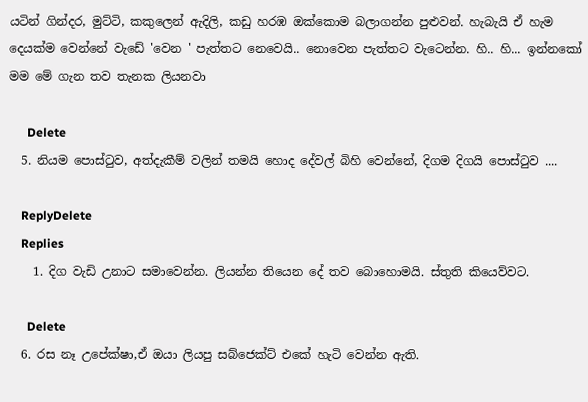යටින් ගින්දර, මුට්ටි, කකුලෙන් ඇදිලි, කඩු හරඹ ඔක්කොම බලාගන්න පුළුවන්. හැබැයි ඒ හැම දෙයක්ම වෙන්නේ වැඩේ 'වෙන ' පැත්තට නෙවෙයි.. නොවෙන පැත්තට වැටෙන්න. හි.. හි... ඉන්නකෝ මම මේ ගැන තව තැනක ලියනවා

      Delete
  5. නියම පොස්ටුව, අත්දැකීම් වලින් තමයි හොද දේවල් බිහි වෙන්නේ, දිගම දිගයි පොස්ටුව ....

    ReplyDelete
    Replies
    1. දිග වැඩි උනාට සමාවෙන්න. ලියන්න තියෙන දේ තව බොහොමයි. ස්තුති කියෙව්වට.

      Delete
  6. රස නෑ උපේක්ෂා,ඒ ඔයා ලියපු සබ්ජෙක්ට් එකේ හැටි වෙන්න ඇති.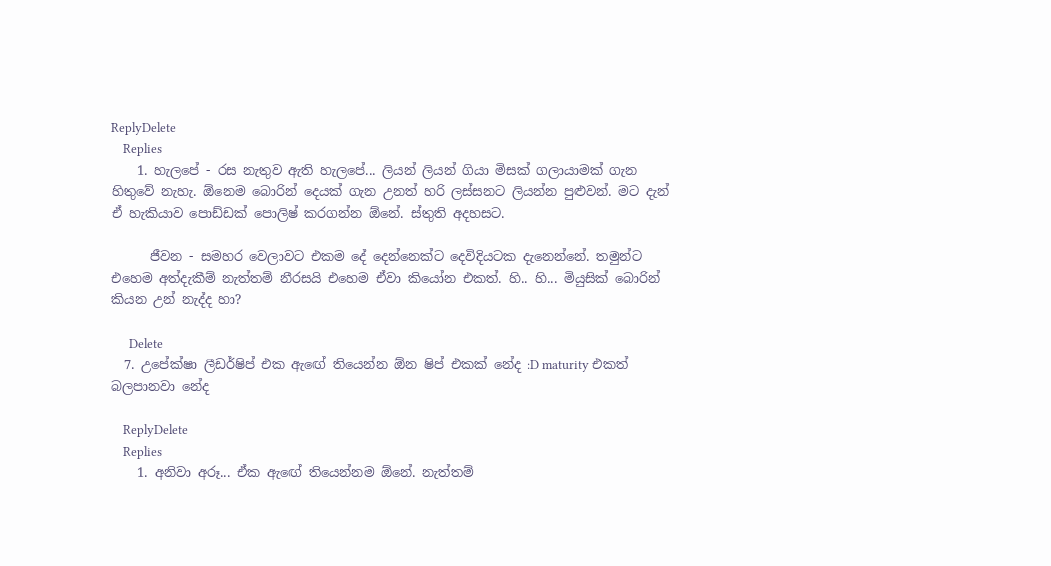ReplyDelete
    Replies
    1. හැලපේ - රස නැතුව ඇති හැලපේ... ලියන් ලියන් ගියා මිසක් ගලායාමක් ගැන හිතුවේ නැහැ. ඕනෙම බොරින් දෙයක් ගැන උනත් හරි ලස්සනට ලියන්න පුළුවන්. මට දැන් ඒ හැකියාව පොඩ්ඩක් පොලිෂ් කරගන්න ඕනේ. ස්තුති අදහසට.

      ජීවන - සමහර වෙලාවට එකම දේ දෙන්නෙක්ට දෙවිදියටක දැනෙන්නේ. තමුන්ට එහෙම අත්දැකීම් නැත්තම් නීරසයි එහෙම ඒවා කියෝන එකත්. හි.. හි... මියුසික් බොරින් කියන උන් නැද්ද හා?

      Delete
  7. උපේක්ෂා ලීඩර්ෂිප් එක ඇඟේ තියෙන්න ඕන ෂිප් එකක් නේද :D maturity එකත් බලපානවා නේද

    ReplyDelete
    Replies
    1. අනිවා අරූ... ඒක ඇඟේ තියෙන්නම ඕනේ. නැත්තම්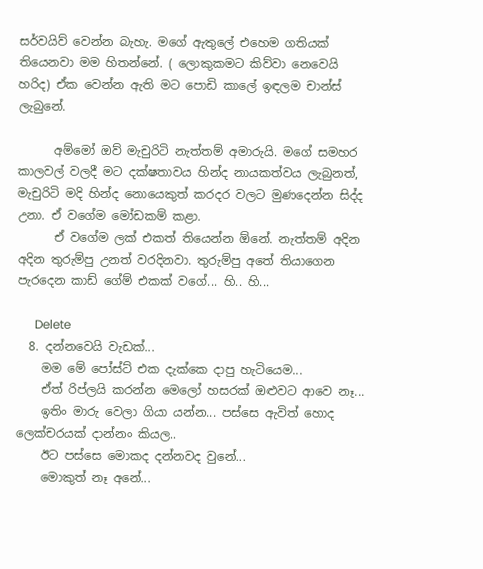සර්වයිව් වෙන්න බැහැ. මගේ ඇතුලේ එහෙම ගතියක් තියෙනවා මම හිතන්නේ. ( ලොකුකමට කිව්වා නෙවෙයි හරිද) ඒක වෙන්න ඇති මට පොඩි කාලේ ඉඳලම චාන්ස් ලැබුනේ.

      අම්මෝ ඔව් මැචුරිටි නැත්තම් අමාරුයි. මගේ සමහර කාලවල් වලදී මට දක්ෂතාවය හින්ද නායකත්වය ලැබුනත්, මැචුරිටි මදි හින්ද නොයෙකුත් කරදර වලට මුණදෙන්න සිද්ද උනා. ඒ වගේම මෝඩකම් කළා.
      ඒ වගේම ලක් එකත් තියෙන්න ඕනේ. නැත්තම් අදින අදින තුරුම්පු උනත් වරදිනවා. තුරුම්පු අතේ තියාගෙන පැරදෙන කාඩ් ගේම් එකක් වගේ... හි.. හි...

      Delete
  8. දන්නවෙයි වැඩක්...
    මම මේ පෝස්ට් එක දැක්කෙ දාපු හැටියෙම...
    ඒත් රිප්ලයි කරන්න මෙලෝ හසරක් ඔළුවට ආවෙ නෑ...
    ඉතිං මාරු වෙලා ගියා යන්න... පස්සෙ ඇවිත් හොද ලෙක්චරයක් දාන්නං කියල..
    ඊට පස්සෙ මොකද දන්නවද වුනේ...
    මොකුත් නෑ අනේ...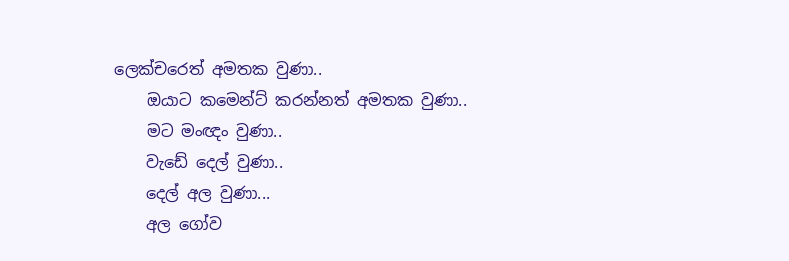ලෙක්චරෙත් අමතක වුණා..
    ඔයාට කමෙන්ට් කරන්නත් අමතක වුණා..
    මට මංඥං වුණා..
    වැඩේ දෙල් වුණා..
    දෙල් අල වුණා...
    අල ගෝව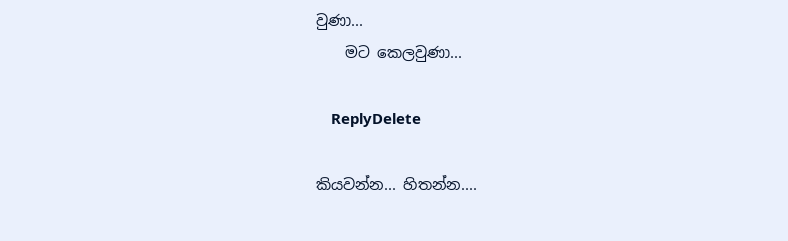වුණා...
    මට කෙලවුණා...

    ReplyDelete

කියවන්න... හිතන්න....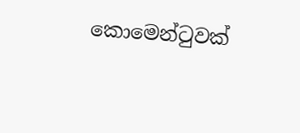කොමෙන්ටුවක්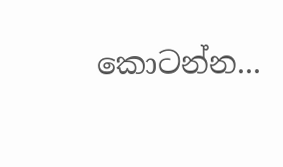කොටන්න...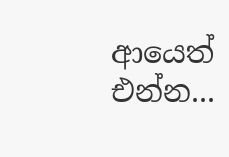ආයෙත් එන්න...